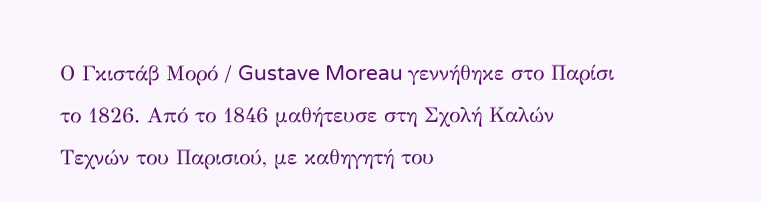Ο Γκιστάβ Μορό / Gustave Moreau γεννήθηκε στο Παρίσι το 1826. Από το 1846 μαθήτευσε στη Σχολή Καλών Τεχνών του Παρισιού, με καθηγητή του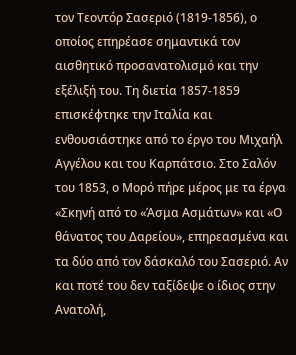τον Τεοντόρ Σασεριό (1819-1856), ο οποίος επηρέασε σημαντικά τον αισθητικό προσανατολισμό και την εξέλιξή του. Τη διετία 1857-1859 επισκέφτηκε την Ιταλία και ενθουσιάστηκε από το έργο του Μιχαήλ Αγγέλου και του Καρπάτσιο. Στο Σαλόν του 1853, ο Μορό πήρε μέρος με τα έργα «Σκηνή από το «Άσμα Ασμάτων» και «Ο θάνατος του Δαρείου», επηρεασμένα και τα δύο από τον δάσκαλό του Σασεριό. Αν και ποτέ του δεν ταξίδεψε ο ίδιος στην Ανατολή,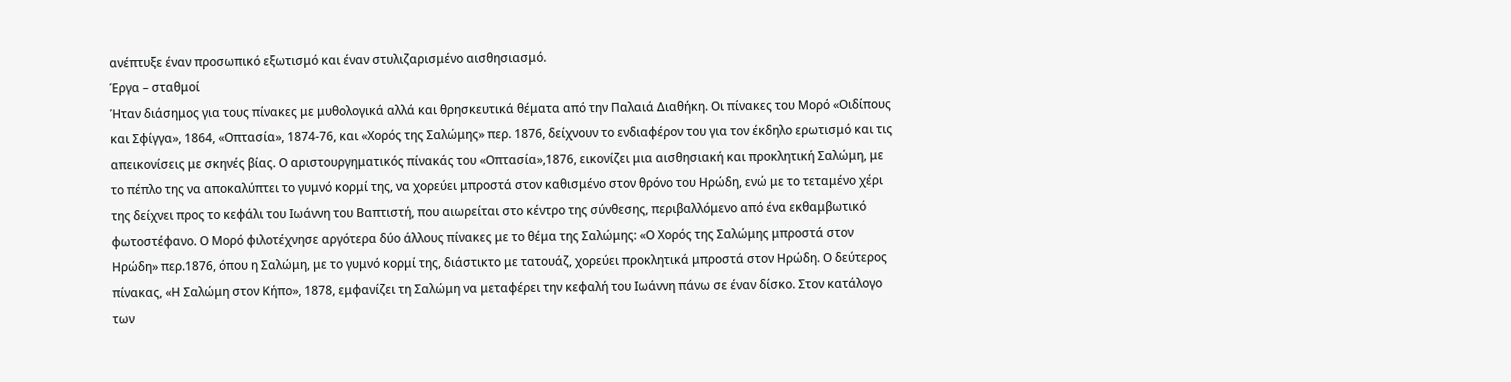ανέπτυξε έναν προσωπικό εξωτισμό και έναν στυλιζαρισμένο αισθησιασμό.
Έργα – σταθμοί
Ήταν διάσημος για τους πίνακες με μυθολογικά αλλά και θρησκευτικά θέματα από την Παλαιά Διαθήκη. Οι πίνακες του Μορό «Οιδίπους και Σφίγγα», 1864, «Οπτασία», 1874-76, και «Χορός της Σαλώμης» περ. 1876, δείχνουν το ενδιαφέρον του για τον έκδηλο ερωτισμό και τις απεικονίσεις με σκηνές βίας. Ο αριστουργηματικός πίνακάς του «Οπτασία»,1876, εικονίζει μια αισθησιακή και προκλητική Σαλώμη, με το πέπλο της να αποκαλύπτει το γυμνό κορμί της, να χορεύει μπροστά στον καθισμένο στον θρόνο του Ηρώδη, ενώ με το τεταμένο χέρι της δείχνει προς το κεφάλι του Ιωάννη του Βαπτιστή, που αιωρείται στο κέντρο της σύνθεσης, περιβαλλόμενο από ένα εκθαμβωτικό φωτοστέφανο. Ο Μορό φιλοτέχνησε αργότερα δύο άλλους πίνακες με το θέμα της Σαλώμης: «Ο Χορός της Σαλώμης μπροστά στον Ηρώδη» περ.1876, όπου η Σαλώμη, με το γυμνό κορμί της, διάστικτο με τατουάζ, χορεύει προκλητικά μπροστά στον Ηρώδη. Ο δεύτερος πίνακας, «Η Σαλώμη στον Κήπο», 1878, εμφανίζει τη Σαλώμη να μεταφέρει την κεφαλή του Ιωάννη πάνω σε έναν δίσκο. Στον κατάλογο των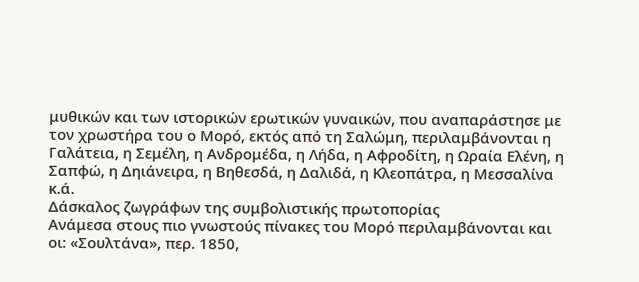μυθικών και των ιστορικών ερωτικών γυναικών, που αναπαράστησε με τον χρωστήρα του ο Μορό, εκτός από τη Σαλώμη, περιλαμβάνονται η Γαλάτεια, η Σεμέλη, η Ανδρομέδα, η Λήδα, η Αφροδίτη, η Ωραία Ελένη, η Σαπφώ, η Δηιάνειρα, η Βηθεσδά, η Δαλιδά, η Κλεοπάτρα, η Μεσσαλίνα κ.ά.
Δάσκαλος ζωγράφων της συμβολιστικής πρωτοπορίας
Ανάμεσα στους πιο γνωστούς πίνακες του Μορό περιλαμβάνονται και οι: «Σουλτάνα», περ. 1850,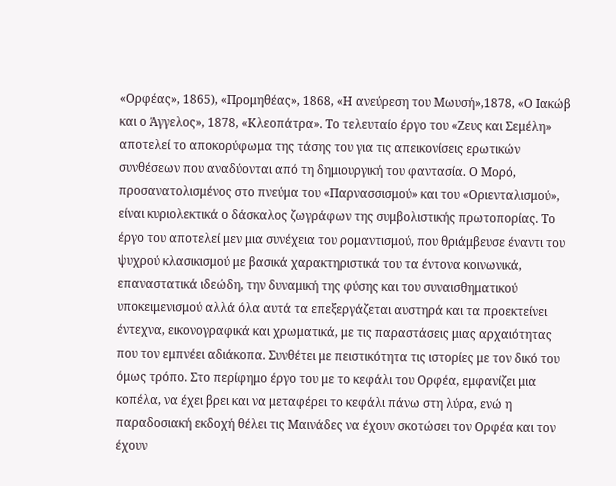«Ορφέας», 1865), «Προμηθέας», 1868, «Η ανεύρεση του Μωυσή»,1878, «Ο Ιακώβ και ο Άγγελος», 1878, «Κλεοπάτρα». Το τελευταίο έργο του «Ζευς και Σεμέλη» αποτελεί το αποκορύφωμα της τάσης του για τις απεικονίσεις ερωτικών συνθέσεων που αναδύονται από τη δημιουργική του φαντασία. Ο Μορό, προσανατολισμένος στο πνεύμα του «Παρνασσισμού» και του «Οριενταλισμού», είναι κυριολεκτικά ο δάσκαλος ζωγράφων της συμβολιστικής πρωτοπορίας. Το έργο του αποτελεί μεν μια συνέχεια του ρομαντισμού, που θριάμβευσε έναντι του ψυχρού κλασικισμού με βασικά χαρακτηριστικά του τα έντονα κοινωνικά, επαναστατικά ιδεώδη, την δυναμική της φύσης και του συναισθηματικού υποκειμενισμού αλλά όλα αυτά τα επεξεργάζεται αυστηρά και τα προεκτείνει έντεχνα, εικονογραφικά και χρωματικά, με τις παραστάσεις μιας αρχαιότητας που τον εμπνέει αδιάκοπα. Συνθέτει με πειστικότητα τις ιστορίες με τον δικό του όμως τρόπο. Στο περίφημο έργο του με το κεφάλι του Ορφέα, εμφανίζει μια κοπέλα, να έχει βρει και να μεταφέρει το κεφάλι πάνω στη λύρα, ενώ η παραδοσιακή εκδοχή θέλει τις Μαινάδες να έχουν σκοτώσει τον Ορφέα και τον έχουν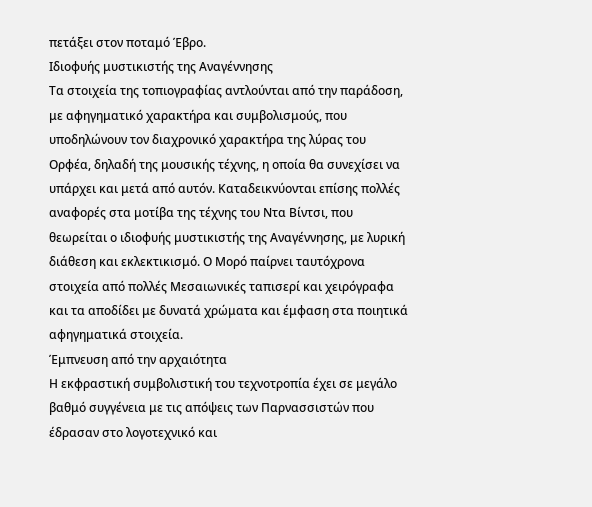πετάξει στον ποταμό Έβρο.
Ιδιοφυής μυστικιστής της Αναγέννησης
Τα στοιχεία της τοπιογραφίας αντλούνται από την παράδοση, με αφηγηματικό χαρακτήρα και συμβολισμούς, που υποδηλώνουν τον διαχρονικό χαρακτήρα της λύρας του Ορφέα, δηλαδή της μουσικής τέχνης, η οποία θα συνεχίσει να υπάρχει και μετά από αυτόν. Καταδεικνύονται επίσης πολλές αναφορές στα μοτίβα της τέχνης του Ντα Βίντσι, που θεωρείται ο ιδιοφυής μυστικιστής της Αναγέννησης, με λυρική διάθεση και εκλεκτικισμό. Ο Μορό παίρνει ταυτόχρονα στοιχεία από πολλές Μεσαιωνικές ταπισερί και χειρόγραφα και τα αποδίδει με δυνατά χρώματα και έμφαση στα ποιητικά αφηγηματικά στοιχεία.
Έμπνευση από την αρχαιότητα
Η εκφραστική συμβολιστική του τεχνοτροπία έχει σε μεγάλο βαθμό συγγένεια με τις απόψεις των Παρνασσιστών που έδρασαν στο λογοτεχνικό και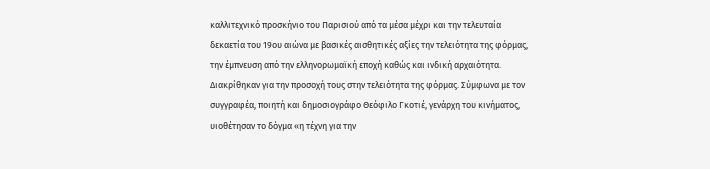καλλιτεχνικό προσκήνιο του Παρισιού από τα μέσα μέχρι και την τελευταία δεκαετία του 19ου αιώνα με βασικές αισθητικές αξίες την τελειότητα της φόρμας, την έμπνευση από την ελληνορωμαϊκή εποχή καθώς και ινδική αρχαιότητα. Διακρίθηκαν για την προσοχή τους στην τελειότητα της φόρμας. Σύμφωνα με τον συγγραφέα, ποιητή και δημοσιογράφο Θεόφιλο Γκοτιέ, γενάρχη του κινήματος, υιοθέτησαν το δόγμα «η τέχνη για την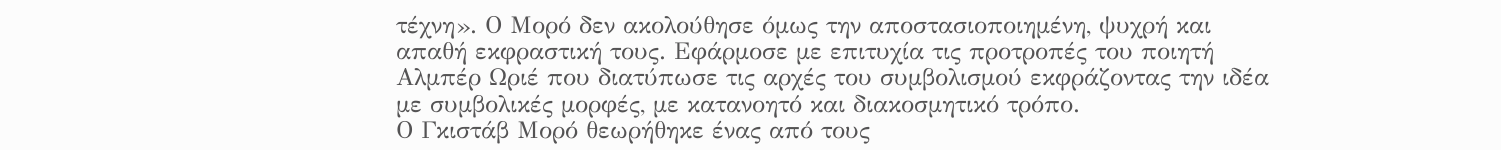τέχνη». Ο Μορό δεν ακολούθησε όμως την αποστασιοποιημένη, ψυχρή και απαθή εκφραστική τους. Εφάρμοσε με επιτυχία τις προτροπές του ποιητή Αλμπέρ Ωριέ που διατύπωσε τις αρχές του συμβολισμού εκφράζοντας την ιδέα με συμβολικές μορφές, με κατανοητό και διακοσμητικό τρόπο.
Ο Γκιστάβ Μορό θεωρήθηκε ένας από τους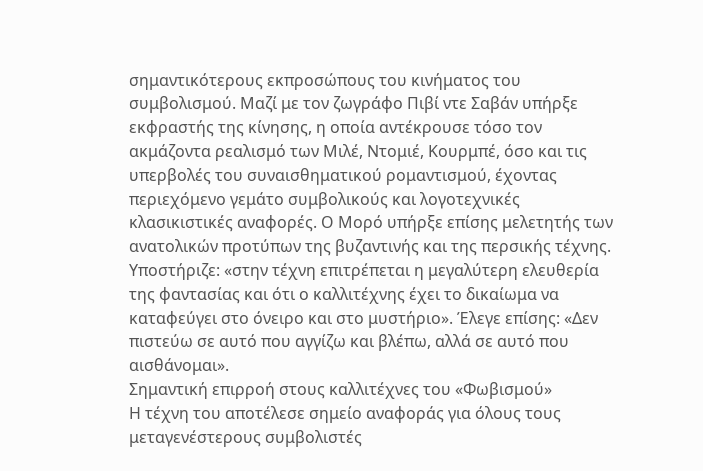σημαντικότερους εκπροσώπους του κινήματος του συμβολισμού. Μαζί με τον ζωγράφο Πιβί ντε Σαβάν υπήρξε εκφραστής της κίνησης, η οποία αντέκρουσε τόσο τον ακμάζοντα ρεαλισμό των Μιλέ, Ντομιέ, Κουρμπέ, όσο και τις υπερβολές του συναισθηματικού ρομαντισμού, έχοντας περιεχόμενο γεμάτο συμβολικούς και λογοτεχνικές κλασικιστικές αναφορές. Ο Μορό υπήρξε επίσης μελετητής των ανατολικών προτύπων της βυζαντινής και της περσικής τέχνης. Υποστήριζε: «στην τέχνη επιτρέπεται η μεγαλύτερη ελευθερία της φαντασίας και ότι ο καλλιτέχνης έχει το δικαίωμα να καταφεύγει στο όνειρο και στο μυστήριο». Έλεγε επίσης: «Δεν πιστεύω σε αυτό που αγγίζω και βλέπω, αλλά σε αυτό που αισθάνομαι».
Σημαντική επιρροή στους καλλιτέχνες του «Φωβισμού»
Η τέχνη του αποτέλεσε σημείο αναφοράς για όλους τους μεταγενέστερους συμβολιστές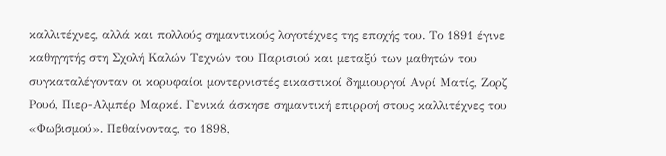καλλιτέχνες, αλλά και πολλούς σημαντικούς λογοτέχνες της εποχής του. Το 1891 έγινε καθηγητής στη Σχολή Καλών Τεχνών του Παρισιού και μεταξύ των μαθητών του συγκαταλέγονταν οι κορυφαίοι μοντερνιστές εικαστικοί δημιουργοί Ανρί Ματίς, Ζορζ Ρουό, Πιερ-Αλμπέρ Μαρκέ. Γενικά άσκησε σημαντική επιρροή στους καλλιτέχνες του «Φωβισμού». Πεθαίνοντας, το 1898,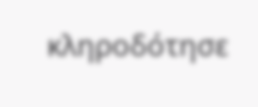κληροδότησε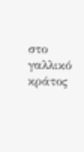στο γαλλικό κράτος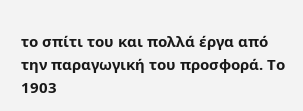το σπίτι του και πολλά έργα από την παραγωγική του προσφορά. Το 1903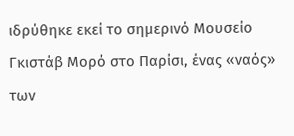ιδρύθηκε εκεί το σημερινό Μουσείο Γκιστάβ Μορό στο Παρίσι, ένας «ναός» των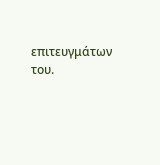επιτευγμάτων του.